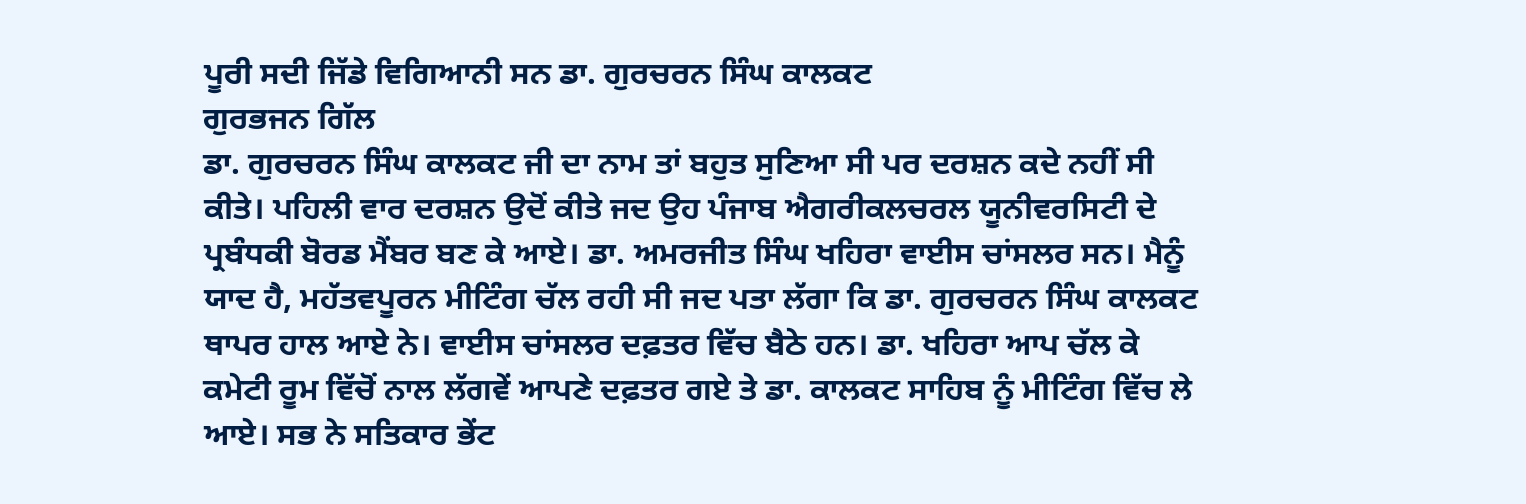ਪੂਰੀ ਸਦੀ ਜਿੱਡੇ ਵਿਗਿਆਨੀ ਸਨ ਡਾ. ਗੁਰਚਰਨ ਸਿੰਘ ਕਾਲਕਟ
ਗੁਰਭਜਨ ਗਿੱਲ
ਡਾ. ਗੁਰਚਰਨ ਸਿੰਘ ਕਾਲਕਟ ਜੀ ਦਾ ਨਾਮ ਤਾਂ ਬਹੁਤ ਸੁਣਿਆ ਸੀ ਪਰ ਦਰਸ਼ਨ ਕਦੇ ਨਹੀਂ ਸੀ ਕੀਤੇ। ਪਹਿਲੀ ਵਾਰ ਦਰਸ਼ਨ ਉਦੋਂ ਕੀਤੇ ਜਦ ਉਹ ਪੰਜਾਬ ਐਗਰੀਕਲਚਰਲ ਯੂਨੀਵਰਸਿਟੀ ਦੇ ਪ੍ਰਬੰਧਕੀ ਬੋਰਡ ਮੈਂਬਰ ਬਣ ਕੇ ਆਏ। ਡਾ. ਅਮਰਜੀਤ ਸਿੰਘ ਖਹਿਰਾ ਵਾਈਸ ਚਾਂਸਲਰ ਸਨ। ਮੈਨੂੰ ਯਾਦ ਹੈ, ਮਹੱਤਵਪੂਰਨ ਮੀਟਿੰਗ ਚੱਲ ਰਹੀ ਸੀ ਜਦ ਪਤਾ ਲੱਗਾ ਕਿ ਡਾ. ਗੁਰਚਰਨ ਸਿੰਘ ਕਾਲਕਟ ਥਾਪਰ ਹਾਲ ਆਏ ਨੇ। ਵਾਈਸ ਚਾਂਸਲਰ ਦਫ਼ਤਰ ਵਿੱਚ ਬੈਠੇ ਹਨ। ਡਾ. ਖਹਿਰਾ ਆਪ ਚੱਲ ਕੇ ਕਮੇਟੀ ਰੂਮ ਵਿੱਚੋਂ ਨਾਲ ਲੱਗਵੇਂ ਆਪਣੇ ਦਫ਼ਤਰ ਗਏ ਤੇ ਡਾ. ਕਾਲਕਟ ਸਾਹਿਬ ਨੂੰ ਮੀਟਿੰਗ ਵਿੱਚ ਲੇ ਆਏ। ਸਭ ਨੇ ਸਤਿਕਾਰ ਭੇਂਟ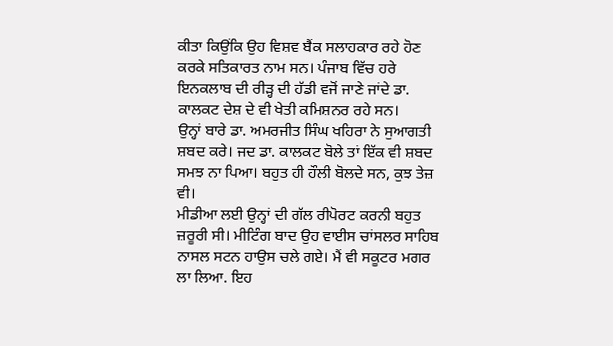ਕੀਤਾ ਕਿਉਂਕਿ ਉਹ ਵਿਸ਼ਵ ਬੈਂਕ ਸਲਾਹਕਾਰ ਰਹੇ ਹੋਣ ਕਰਕੇ ਸਤਿਕਾਰਤ ਨਾਮ ਸਨ। ਪੰਜਾਬ ਵਿੱਚ ਹਰੇ ਇਨਕਲਾਬ ਦੀ ਰੀੜ੍ਹ ਦੀ ਹੱਡੀ ਵਜੋਂ ਜਾਣੇ ਜਾਂਦੇ ਡਾ. ਕਾਲਕਟ ਦੇਸ਼ ਦੇ ਵੀ ਖੇਤੀ ਕਮਿਸ਼ਨਰ ਰਹੇ ਸਨ।
ਉਨ੍ਹਾਂ ਬਾਰੇ ਡਾ. ਅਮਰਜੀਤ ਸਿੰਘ ਖਹਿਰਾ ਨੇ ਸੁਆਗਤੀ ਸ਼ਬਦ ਕਰੇ। ਜਦ ਡਾ. ਕਾਲਕਟ ਬੋਲੇ ਤਾਂ ਇੱਕ ਵੀ ਸ਼ਬਦ ਸਮਝ ਨਾ ਪਿਆ। ਬਹੁਤ ਹੀ ਹੌਲੀ ਬੋਲਦੇ ਸਨ, ਕੁਝ ਤੇਜ਼ ਵੀ।
ਮੀਡੀਆ ਲਈ ਉਨ੍ਹਾਂ ਦੀ ਗੱਲ ਰੀਪੋਰਟ ਕਰਨੀ ਬਹੁਤ ਜ਼ਰੂਰੀ ਸੀ। ਮੀਟਿੰਗ ਬਾਦ ਉਹ ਵਾਈਸ ਚਾਂਸਲਰ ਸਾਹਿਬ ਨਾਸਲ ਸਟਨ ਹਾਉਸ ਚਲੇ ਗਏ। ਮੈਂ ਵੀ ਸਕੂਟਰ ਮਗਰ ਲਾ ਲਿਆ. ਇਹ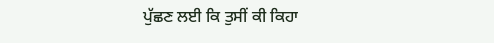ਪੁੱਛਣ ਲਈ ਕਿ ਤੁਸੀਂ ਕੀ ਕਿਹਾ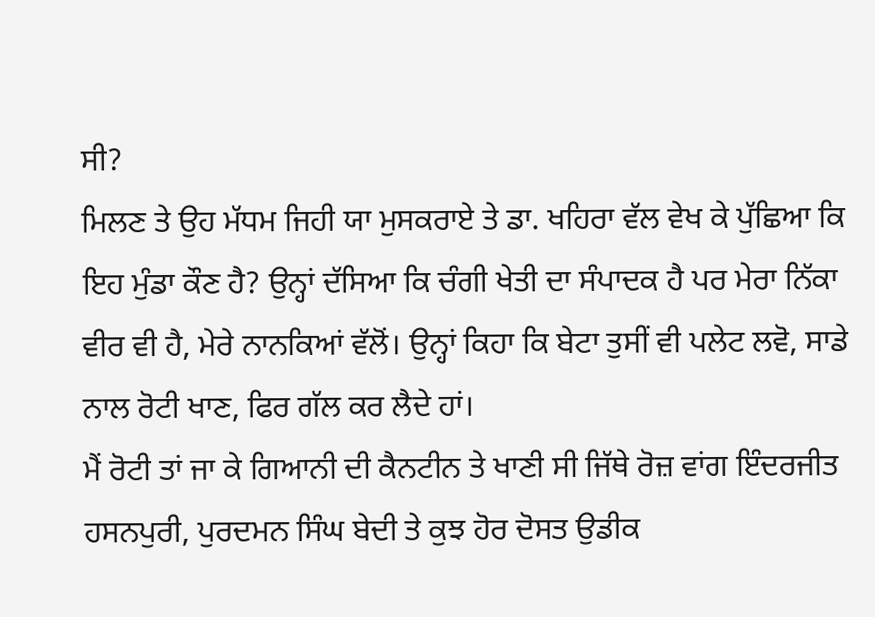ਸੀ?
ਮਿਲਣ ਤੇ ਉਹ ਮੱਧਮ ਜਿਹੀ ਯਾ ਮੁਸਕਰਾਏ ਤੇ ਡਾ. ਖਹਿਰਾ ਵੱਲ ਵੇਖ ਕੇ ਪੁੱਛਿਆ ਕਿ ਇਹ ਮੁੰਡਾ ਕੌਣ ਹੈ? ਉਨ੍ਹਾਂ ਦੱਸਿਆ ਕਿ ਚੰਗੀ ਖੇਤੀ ਦਾ ਸੰਪਾਦਕ ਹੈ ਪਰ ਮੇਰਾ ਨਿੱਕਾ ਵੀਰ ਵੀ ਹੈ, ਮੇਰੇ ਨਾਨਕਿਆਂ ਵੱਲੋਂ। ਉਨ੍ਹਾਂ ਕਿਹਾ ਕਿ ਬੇਟਾ ਤੁਸੀਂ ਵੀ ਪਲੇਟ ਲਵੋ, ਸਾਡੇ ਨਾਲ ਰੋਟੀ ਖਾਣ, ਫਿਰ ਗੱਲ ਕਰ ਲੈਦੇ ਹਾਂ।
ਮੈਂ ਰੋਟੀ ਤਾਂ ਜਾ ਕੇ ਗਿਆਨੀ ਦੀ ਕੈਨਟੀਨ ਤੇ ਖਾਣੀ ਸੀ ਜਿੱਥੇ ਰੋਜ਼ ਵਾਂਗ ਇੰਦਰਜੀਤ ਹਸਨਪੁਰੀ, ਪੁਰਦਮਨ ਸਿੰਘ ਬੇਦੀ ਤੇ ਕੁਝ ਹੋਰ ਦੋਸਤ ਉਡੀਕ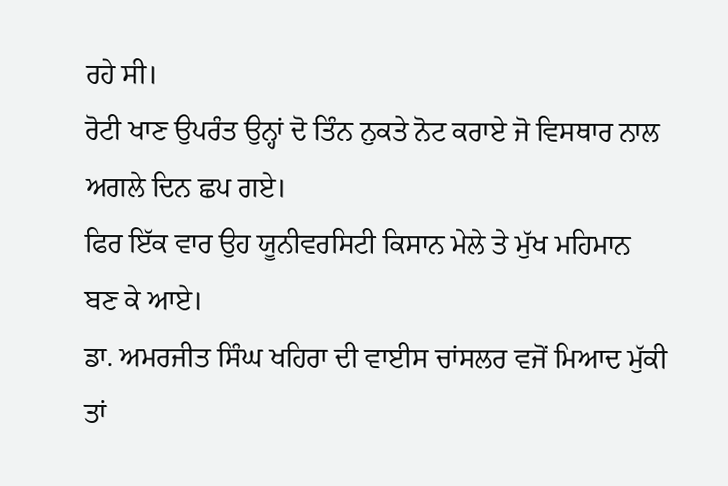ਰਹੇ ਸੀ।
ਰੋਟੀ ਖਾਣ ਉਪਰੰਤ ਉਨ੍ਹਾਂ ਦੋ ਤਿੰਨ ਨੁਕਤੇ ਨੋਟ ਕਰਾਏ ਜੋ ਵਿਸਥਾਰ ਨਾਲ ਅਗਲੇ ਦਿਨ ਛਪ ਗਏ।
ਫਿਰ ਇੱਕ ਵਾਰ ਉਹ ਯੂਨੀਵਰਸਿਟੀ ਕਿਸਾਨ ਮੇਲੇ ਤੇ ਮੁੱਖ ਮਹਿਮਾਨ ਬਣ ਕੇ ਆਏ।
ਡਾ. ਅਮਰਜੀਤ ਸਿੰਘ ਖਹਿਰਾ ਦੀ ਵਾਈਸ ਚਾਂਸਲਰ ਵਜੋਂ ਮਿਆਦ ਮੁੱਕੀ ਤਾਂ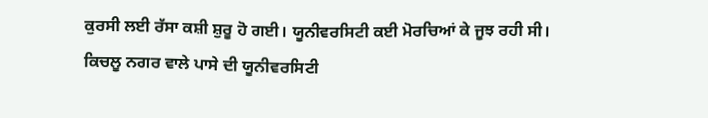ਕੁਰਸੀ ਲਈ ਰੱਸਾ ਕਸ਼ੀ ਸ਼ੁਰੂ ਹੋ ਗਈ। ਯੂਨੀਵਰਸਿਟੀ ਕਈ ਮੋਰਚਿਆਂ ਕੇ ਜੂਝ ਰਹੀ ਸੀ। ਕਿਚਲੂ ਨਗਰ ਵਾਲੇ ਪਾਸੇ ਦੀ ਯੂਨੀਵਰਸਿਟੀ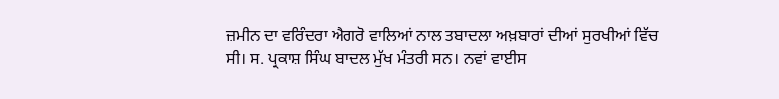ਜ਼ਮੀਨ ਦਾ ਵਰਿੰਦਰਾ ਐਗਰੋ ਵਾਲਿਆਂ ਨਾਲ ਤਬਾਦਲਾ ਅਖ਼ਬਾਰਾਂ ਦੀਆਂ ਸੁਰਖੀਆਂ ਵਿੱਚ ਸੀ। ਸ. ਪ੍ਰਕਾਸ਼ ਸਿੰਘ ਬਾਦਲ ਮੁੱਖ ਮੰਤਰੀ ਸਨ। ਨਵਾਂ ਵਾਈਸ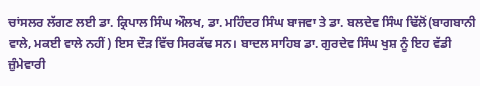ਚਾਂਸਲਰ ਲੱਗਣ ਲਈ ਡਾ. ਕ੍ਰਿਪਾਲ ਸਿੰਘ ਔਲਖ, ਡਾ. ਮਹਿੰਦਰ ਸਿੰਘ ਬਾਜਵਾ ਤੇ ਡਾ. ਬਲਦੇਵ ਸਿੰਘ ਢਿੱਲੋਂ(ਬਾਗਬਾਨੀ ਵਾਲੇ, ਮਕਈ ਵਾਲੇ ਨਹੀਂ) ਇਸ ਦੌੜ ਵਿੱਚ ਸਿਰਕੱਢ ਸਨ। ਬਾਦਲ ਸਾਹਿਬ ਡਾ. ਗੁਰਦੇਵ ਸਿੰਘ ਖੁਸ਼ ਨੂੰ ਇਹ ਵੱਡੀ ਜ਼ੁੰਮੇਵਾਰੀ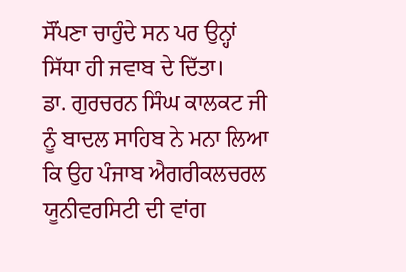ਸੌਂਪਣਾ ਚਾਹੁੰਦੇ ਸਨ ਪਰ ਉਨ੍ਹਾਂ ਸਿੱਧਾ ਹੀ ਜਵਾਬ ਦੇ ਦਿੱਤਾ।
ਡਾ. ਗੁਰਚਰਨ ਸਿੰਘ ਕਾਲਕਟ ਜੀ ਨੂੰ ਬਾਦਲ ਸਾਹਿਬ ਨੇ ਮਨਾ ਲਿਆ ਕਿ ਉਹ ਪੰਜਾਬ ਐਗਰੀਕਲਚਰਲ ਯੂਨੀਵਰਸਿਟੀ ਦੀ ਵਾਂਗ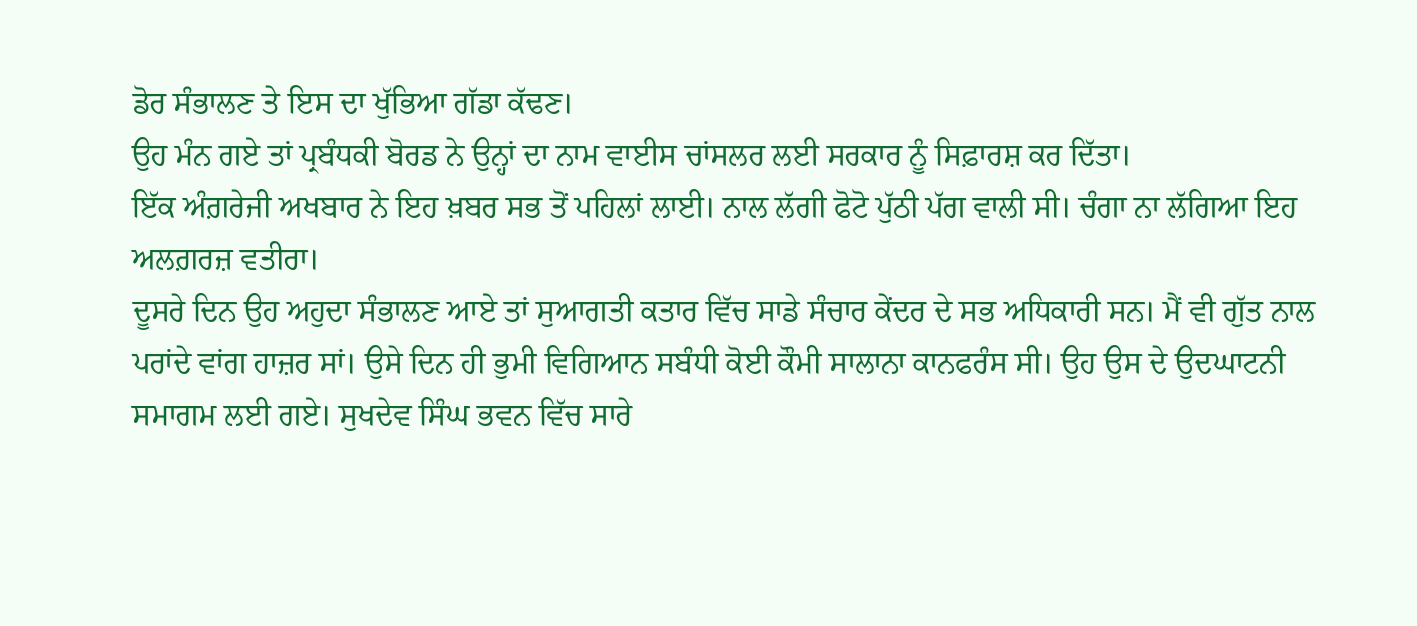ਡੋਰ ਸੰਭਾਲਣ ਤੇ ਇਸ ਦਾ ਖੁੱਭਿਆ ਗੱਡਾ ਕੱਢਣ।
ਉਹ ਮੰਨ ਗਏ ਤਾਂ ਪ੍ਰਬੰਧਕੀ ਬੋਰਡ ਨੇ ਉਨ੍ਹਾਂ ਦਾ ਨਾਮ ਵਾਈਸ ਚਾਂਸਲਰ ਲਈ ਸਰਕਾਰ ਨੂੰ ਸਿਫ਼ਾਰਸ਼ ਕਰ ਦਿੱਤਾ।
ਇੱਕ ਅੰਗ਼ਰੇਜੀ ਅਖਬਾਰ ਨੇ ਇਹ ਖ਼ਬਰ ਸਭ ਤੋਂ ਪਹਿਲਾਂ ਲਾਈ। ਨਾਲ ਲੱਗੀ ਫੋਟੋ ਪੁੱਠੀ ਪੱਗ ਵਾਲੀ ਸੀ। ਚੰਗਾ ਨਾ ਲੱਗਿਆ ਇਹ ਅਲਗ਼ਰਜ਼ ਵਤੀਰਾ।
ਦੂਸਰੇ ਦਿਨ ਉਹ ਅਹੁਦਾ ਸੰਭਾਲਣ ਆਏ ਤਾਂ ਸੁਆਗਤੀ ਕਤਾਰ ਵਿੱਚ ਸਾਡੇ ਸੰਚਾਰ ਕੇਂਦਰ ਦੇ ਸਭ ਅਧਿਕਾਰੀ ਸਨ। ਮੈਂ ਵੀ ਗੁੱਤ ਨਾਲ ਪਰਾਂਦੇ ਵਾਂਗ ਹਾਜ਼ਰ ਸਾਂ। ਉਸੇ ਦਿਨ ਹੀ ਭੁਮੀ ਵਿਗਿਆਨ ਸਬੰਧੀ ਕੋਈ ਕੌਮੀ ਸਾਲਾਨਾ ਕਾਨਫਰੰਸ ਸੀ। ਉਹ ਉਸ ਦੇ ਉਦਘਾਟਨੀ ਸਮਾਗਮ ਲਈ ਗਏ। ਸੁਖਦੇਵ ਸਿੰਘ ਭਵਨ ਵਿੱਚ ਸਾਰੇ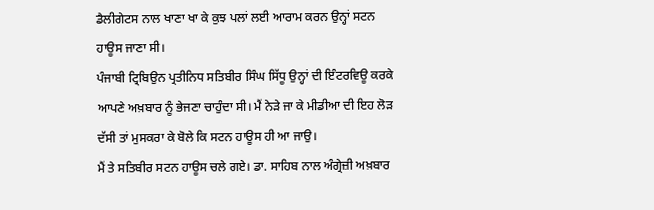ਡੈਲੀਗੇਟਸ ਨਾਲ ਖਾਣਾ ਖਾ ਕੇ ਕੁਝ ਪਲਾਂ ਲਈ ਆਰਾਮ ਕਰਨ ਉਨ੍ਹਾਂ ਸਟਨ ਹਾਊਸ ਜਾਣਾ ਸੀ।
ਪੰਜਾਬੀ ਟ੍ਰਿਬਿਉਨ ਪ੍ਰਤੀਨਿਧ ਸਤਿਬੀਰ ਸਿੰਘ ਸਿੱਧੂ ਉਨ੍ਹਾਂ ਦੀ ਇੰਟਰਵਿਊ ਕਰਕੇ ਆਪਣੇ ਅਖ਼ਬਾਰ ਨੂੰ ਭੇਜਣਾ ਚਾਹੁੰਦਾ ਸੀ। ਮੈਂ ਨੇੜੇ ਜਾ ਕੇ ਮੀਡੀਆ ਦੀ ਇਹ ਲੋੜ ਦੱਸੀ ਤਾਂ ਮੁਸਕਰਾ ਕੇ ਬੋਲੇ ਕਿ ਸਟਨ ਹਾਊਸ ਹੀ ਆ ਜਾਉ।
ਮੈਂ ਤੇ ਸਤਿਬੀਰ ਸਟਨ ਹਾਊਸ ਚਲੇ ਗਏ। ਡਾ. ਸਾਹਿਬ ਨਾਲ ਅੰਗ੍ਰੇਜ਼ੀ ਅਖ਼ਬਾਰ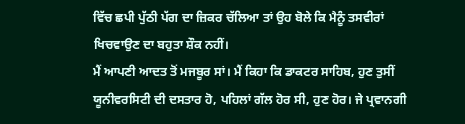ਵਿੱਚ ਛਪੀ ਪੁੱਠੀ ਪੱਗ ਦਾ ਜ਼ਿਕਰ ਚੱਲਿਆ ਤਾਂ ਉਹ ਬੋਲੇ ਕਿ ਮੈਨੂੰ ਤਸਵੀਰਾਂ ਖਿਚਵਾਉਣ ਦਾ ਬਹੁਤਾ ਸ਼ੌਕ ਨਹੀਂ।
ਮੈਂ ਆਪਣੀ ਆਦਤ ਤੋਂ ਮਜਬੂਰ ਸਾਂ। ਮੈਂ ਕਿਹਾ ਕਿ ਡਾਕਟਰ ਸਾਹਿਬ, ਹੁਣ ਤੁਸੀਂ ਯੂਨੀਵਰਸਿਟੀ ਦੀ ਦਸਤਾਰ ਹੋ, ਪਹਿਲਾਂ ਗੱਲ ਹੋਰ ਸੀ, ਹੁਣ ਹੋਰ। ਜੇ ਪ੍ਰਵਾਨਗੀ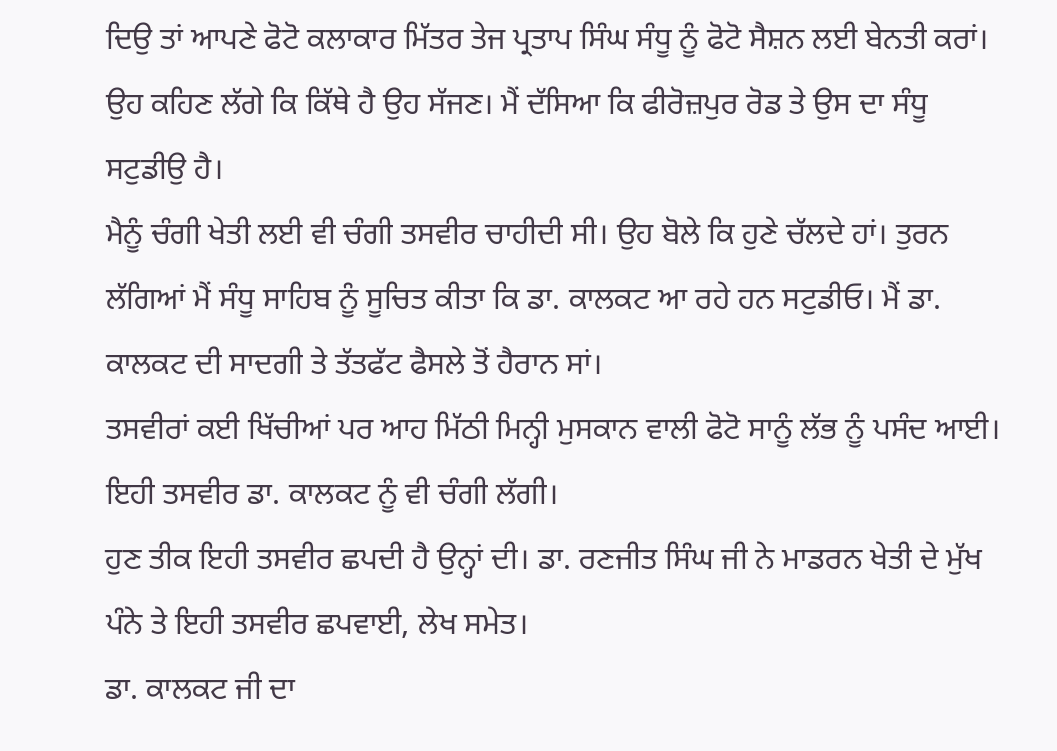ਦਿਉ ਤਾਂ ਆਪਣੇ ਫੋਟੋ ਕਲਾਕਾਰ ਮਿੱਤਰ ਤੇਜ ਪ੍ਰਤਾਪ ਸਿੰਘ ਸੰਧੂ ਨੂੰ ਫੋਟੋ ਸੈਸ਼ਨ ਲਈ ਬੇਨਤੀ ਕਰਾਂ। ਉਹ ਕਹਿਣ ਲੱਗੇ ਕਿ ਕਿੱਥੇ ਹੈ ਉਹ ਸੱਜਣ। ਮੈਂ ਦੱਸਿਆ ਕਿ ਫੀਰੋਜ਼ਪੁਰ ਰੋਡ ਤੇ ਉਸ ਦਾ ਸੰਧੂ ਸਟੁਡੀਉ ਹੈ।
ਮੈਨੂੰ ਚੰਗੀ ਖੇਤੀ ਲਈ ਵੀ ਚੰਗੀ ਤਸਵੀਰ ਚਾਹੀਦੀ ਸੀ। ਉਹ ਬੋਲੇ ਕਿ ਹੁਣੇ ਚੱਲਦੇ ਹਾਂ। ਤੁਰਨ ਲੱਗਿਆਂ ਮੈਂ ਸੰਧੂ ਸਾਹਿਬ ਨੂੰ ਸੂਚਿਤ ਕੀਤਾ ਕਿ ਡਾ. ਕਾਲਕਟ ਆ ਰਹੇ ਹਨ ਸਟੁਡੀਓ। ਮੈਂ ਡਾ. ਕਾਲਕਟ ਦੀ ਸਾਦਗੀ ਤੇ ਤੱਤਫੱਟ ਫੈਸਲੇ ਤੋਂ ਹੈਰਾਨ ਸਾਂ।
ਤਸਵੀਰਾਂ ਕਈ ਖਿੱਚੀਆਂ ਪਰ ਆਹ ਮਿੱਠੀ ਮਿਨ੍ਹੀ ਮੁਸਕਾਨ ਵਾਲੀ ਫੋਟੋ ਸਾਨੂੰ ਲੱਭ ਨੂੰ ਪਸੰਦ ਆਈ। ਇਹੀ ਤਸਵੀਰ ਡਾ. ਕਾਲਕਟ ਨੂੰ ਵੀ ਚੰਗੀ ਲੱਗੀ।
ਹੁਣ ਤੀਕ ਇਹੀ ਤਸਵੀਰ ਛਪਦੀ ਹੈ ਉਨ੍ਹਾਂ ਦੀ। ਡਾ. ਰਣਜੀਤ ਸਿੰਘ ਜੀ ਨੇ ਮਾਡਰਨ ਖੇਤੀ ਦੇ ਮੁੱਖ ਪੰਨੇ ਤੇ ਇਹੀ ਤਸਵੀਰ ਛਪਵਾਈ, ਲੇਖ ਸਮੇਤ।
ਡਾ. ਕਾਲਕਟ ਜੀ ਦਾ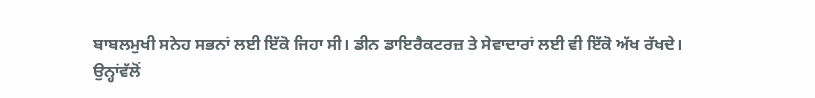ਬਾਬਲਮੁਖੀ ਸਨੇਹ ਸਭਨਾਂ ਲਈ ਇੱਕੋ ਜਿਹਾ ਸੀ। ਡੀਨ ਡਾਇਰੈਕਟਰਜ਼ ਤੇ ਸੇਵਾਦਾਰਾਂ ਲਈ ਵੀ ਇੱਕੋ ਅੱਖ ਰੱਖਦੇ।
ਉਨ੍ਹਾਂਵੱਲੋਂ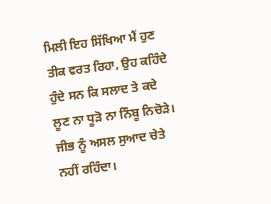ਮਿਲੀ ਇਹ ਸਿੱਖਿਆ ਮੈਂ ਹੁਣ ਤੀਕ ਵਰਤ ਰਿਹਾ, ਉਹ ਕਹਿੰਦੇ ਹੁੰਦੇ ਸਨ ਕਿ ਸਲਾਦ ਤੇ ਕਦੇ ਲੂਣ ਨਾ ਧੂੜੋ ਨਾ ਨਿੰਬੂ ਨਿਚੋੜੇ। ਜੀਭ ਨੂੰ ਅਸਲ ਸੁਆਦ ਚੇਤੇ ਨਹੀਂ ਰਹਿੰਦਾ।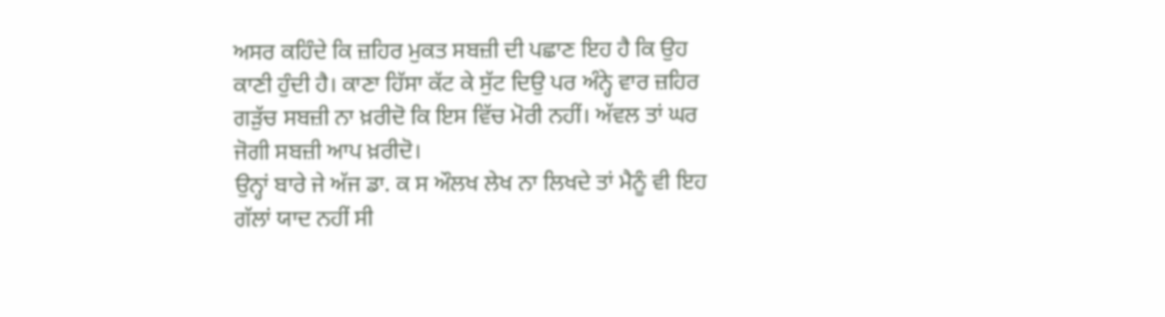ਅਸਰ ਕਹਿੰਦੇ ਕਿ ਜ਼ਹਿਰ ਮੁਕਤ ਸਬਜ਼ੀ ਦੀ ਪਛਾਣ ਇਹ ਹੈ ਕਿ ਉਹ ਕਾਣੀ ਹੁੰਦੀ ਹੈ। ਕਾਣਾ ਹਿੱਸਾ ਕੱਟ ਕੇ ਸੁੱਟ ਦਿਉ ਪਰ ਅੰਨ੍ਹੇ ਵਾਰ ਜ਼ਹਿਰ ਗੜੁੱਚ ਸਬਜ਼ੀ ਨਾ ਖ਼ਰੀਦੋ ਕਿ ਇਸ ਵਿੱਚ ਮੋਰੀ ਨਹੀਂ। ਅੱਵਲ ਤਾਂ ਘਰ ਜੋਗੀ ਸਬਜ਼ੀ ਆਪ ਖ਼ਰੀਦੋ।
ਉਨ੍ਹਾਂ ਬਾਰੇ ਜੇ ਅੱਜ ਡਾ. ਕ ਸ ਔਲਖ ਲੇਖ ਨਾ ਲਿਖਦੇ ਤਾਂ ਮੈਨੂੰ ਵੀ ਇਹ ਗੱਲਾਂ ਯਾਦ ਨਹੀਂ ਸੀ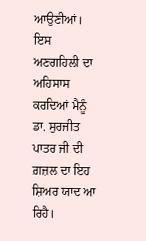ਆਉਣੀਆਂ।
ਇਸ ਅਣਗਹਿਲੀ ਦਾ ਅਹਿਸਾਸ ਕਰਦਿਆਂ ਮੈਨੂੰ ਡਾ. ਸੁਰਜੀਤ ਪਾਤਰ ਜੀ ਦੀ ਗ਼ਜ਼ਲ ਦਾ ਇਹ ਸ਼ਿਅਰ ਯਾਦ ਆ ਰਿਹੈ।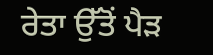ਰੇਤਾ ਉੱਤੋਂ ਪੈੜ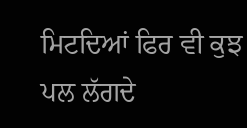ਮਿਟਦਿਆਂ ਫਿਰ ਵੀ ਕੁਝ ਪਲ ਲੱਗਦੇ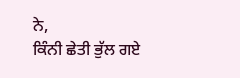ਨੇ,
ਕਿੰਨੀ ਛੇਤੀ ਭੁੱਲ ਗਏ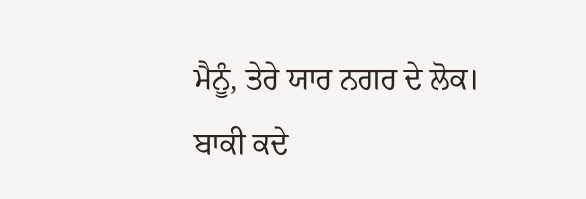ਮੈਨੂੰ, ਤੇਰੇ ਯਾਰ ਨਗਰ ਦੇ ਲੋਕ।
ਬਾਕੀ ਕਦੇ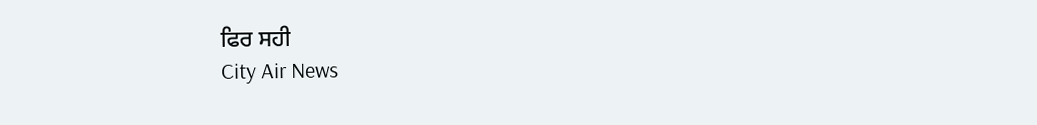ਫਿਰ ਸਹੀ
City Air News